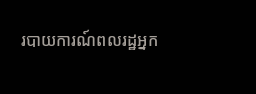របាយការណ៍ពលរដ្ឋអ្នក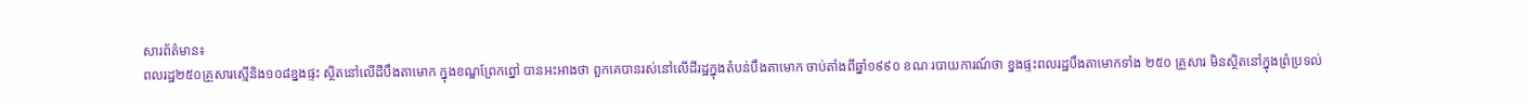សារព័ត៌មាន៖
ពលរដ្ឋ២៥០គ្រួសារស្មើនិង១០៨ខ្នងផ្ទះ ស្ថិតនៅលើដីបឹងតាមោក ក្នុងខណ្ឌព្រែកព្នៅ បានអះអាងថា ពួកគេបានរស់នៅលើដីរដ្ឋក្នុងតំបន់បឹងតាមោក ចាប់តាំងពីឆ្នាំ១៩៩០ ខណៈរបាយការណ៍ថា ខ្នងផ្ទះពលរដ្ឋបឹងតាមោកទាំង ២៥០ គ្រួសារ មិនស្ថិតនៅក្នុងព្រំប្រទល់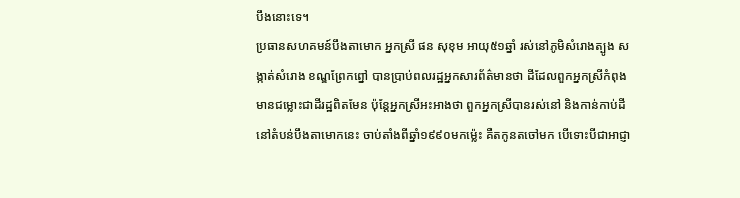បឹងនោះទេ។
ប្រធានសហគមន៍បឹងតាមោក អ្នកស្រី ផន សុខុម អាយុ៥១ឆ្នាំ រស់នៅភូមិសំរោងត្បូង សង្កាត់សំរោង ខណ្ឌព្រែកព្នៅ បានប្រាប់ពលរដ្ឋអ្នកសារព័ត៌មានថា ដីដែលពួកអ្នកស្រីកំពុងមានជម្លោះជាដីរដ្ឋពិតមែន ប៉ុន្ដែអ្នកស្រីអះអាងថា ពួកអ្នកស្រីបានរស់នៅ និងកាន់កាប់ដីនៅតំបន់បឹងតាមោកនេះ ចាប់តាំងពីឆ្នាំ១៩៩០មកម៉្លេះ គឺតកូនតចៅមក បើទោះបីជាអាជ្ញា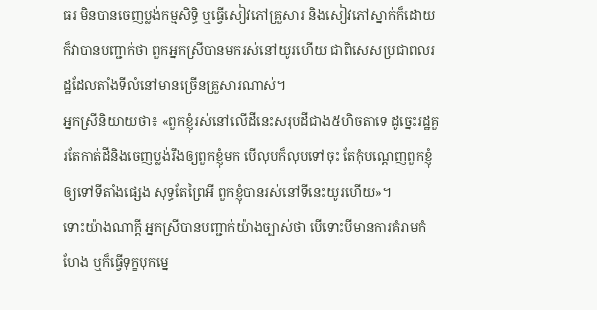ធរ មិនបានចេញប្លង់កម្មសិទ្ធិ ឬធ្វើសៀវភៅគ្រួសារ និងសៀវភៅស្នាក់ក៏ដោយ ក៏វាបានបញ្ជាក់ថា ពួកអ្នកស្រីបានមករស់នៅយូរហើយ ជាពិសេសប្រជាពលរដ្ឋដែលតាំងទីលំនៅមានច្រើនគ្រួសារណាស់។
អ្នកស្រីនិយាយថា៖ «ពួកខ្ញុំរស់នៅលើដីនេះសរុបដីជាង៥ហិចតាទេ ដូច្នេះរដ្ឋគួរតែកាត់ដីនិងចេញប្លង់រឹងឲ្យពួកខ្ញុំមក បើលុបក៏លុបទៅចុះ តែកុំបណ្ដេញពួកខ្ញុំឲ្យទៅទីតាំងផ្សេង សុទ្ធតែព្រៃអី ពួកខ្ញុំបានរស់នៅទីនេះយូរហើយ»។
ទោះយ៉ាងណាក្តី អ្នកស្រីបានបញ្ជាក់យ៉ាងច្បាស់ថា បើទោះបីមានការគំរាមកំហែង ឬក៏ធ្វើទុក្ខបុកម្នេ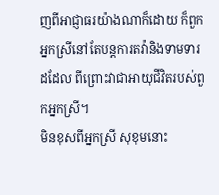ញពីអាជ្ញាធរយ៉ាងណាក៏ដោយ ក៏ពួកអ្នកស្រីនៅតែបន្ដការតវ៉ានិងទាមទារដដែល ពីព្រោះវាជាអាយុជីវិតរបស់ពួកអ្នកស្រី។
មិនខុសពីអ្នកស្រី សុខុមនោះ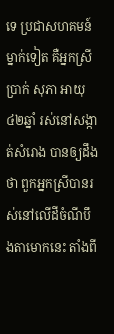ទេ ប្រជាសហគមន៍ម្នាក់ទៀត គឺអ្នកស្រី ប្រាក់ សុភា អាយុ៤២ឆ្នាំ រស់នៅសង្កាត់សំរោង បានឲ្យដឹងថា ពួកអ្នកស្រីបានរស់នៅលើដីចំណីបឹងតាមោកនេះ តាំងពី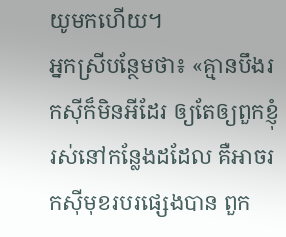យូមកហើយ។
អ្នកស្រីបន្ថែមថា៖ «គ្មានបឹងរកស៊ីក៏មិនអីដែរ ឲ្យតែឲ្យពួកខ្ញុំរស់នៅកន្លែងដដែល គឺអាចរកស៊ីមុខរបរផ្សេងបាន ពួក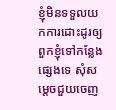ខ្ញុំមិនទទួលយកការដោះដូរឲ្យពួកខ្ញុំទៅកន្លែងផ្សេងទេ សុំសម្ដេចជួយចេញ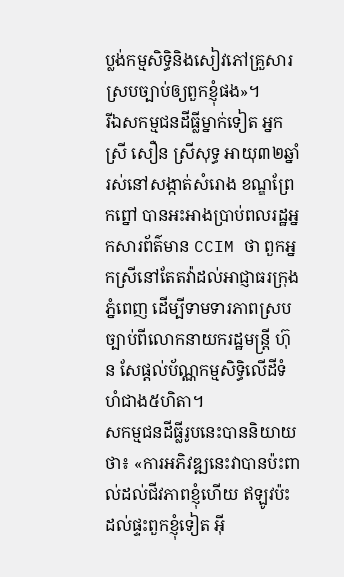ប្លង់កម្មសិទ្ធិនិងសៀវភៅគ្រួសារស្របច្បាប់ឲ្យពួកខ្ញុំផង»។
រីឯសកម្មជនដីធ្លីម្នាក់ទៀត អ្នកស្រី សឿន ស្រីសុទ្ធ អាយុ៣២ឆ្នាំរស់នៅសង្កាត់សំរោង ខណ្ឌព្រែកព្នៅ បានអះអាងប្រាប់ពលរដ្ឋអ្នកសារព័ត៌មាន CCIM ថា ពួកអ្នកស្រីនៅតែតវ៉ាដល់អាជ្ញាធរក្រុងភ្នំពេញ ដើម្បីទាមទារភាពស្របច្បាប់ពីលោកនាយករដ្ឋមន្ដ្រី ហ៊ុន សែផ្តល់ប័ណ្ណកម្មសិទ្ធិលើដីទំហំជាង៥ហិតា។
សកម្មជនដីធ្លីរូបនេះបាននិយាយថា៖ «ការអភិវឌ្ឍនេះវាបានប៉ះពាល់ដល់ជីវភាពខ្ញុំហើយ ឥឡូវប៉ះដល់ផ្ទះពួកខ្ញុំទៀត អ៊ី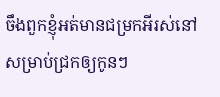ចឹងពួកខ្ញុំអត់មានជម្រកអីរស់នៅសម្រាប់ជ្រកឲ្យកូនៗ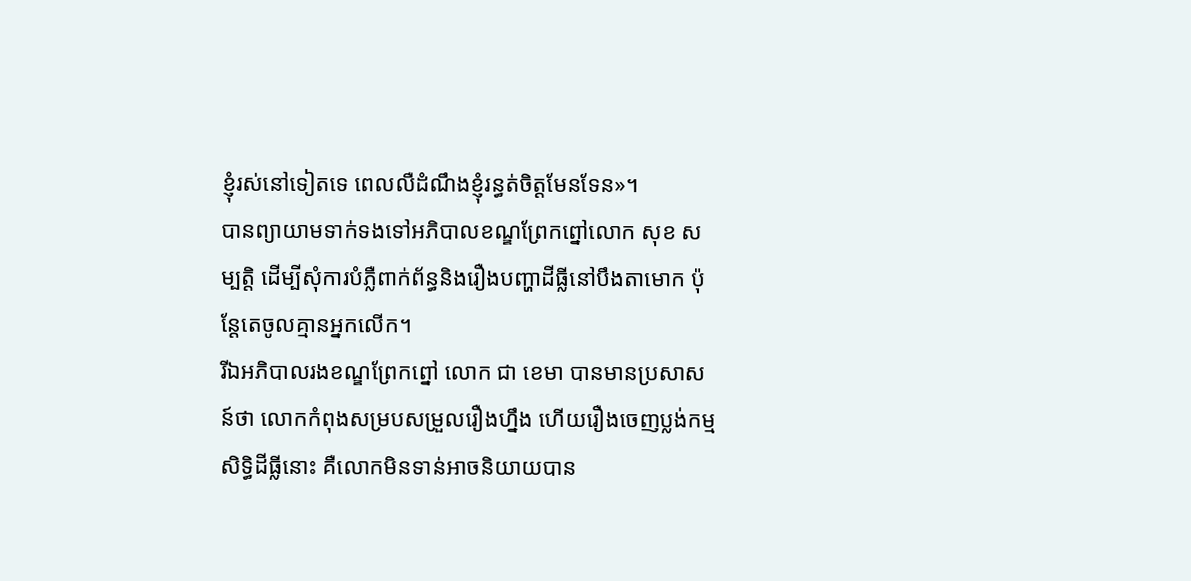ខ្ញុំរស់នៅទៀតទេ ពេលលឺដំណឹងខ្ញុំរន្ធត់ចិត្តមែនទែន»។
បានព្យាយាមទាក់ទងទៅអភិបាលខណ្ឌព្រែកព្នៅលោក សុខ សម្បត្តិ ដើម្បីសុំការបំភ្លឺពាក់ព័ន្ធនិងរឿងបញ្ហាដីធ្លីនៅបឹងតាមោក ប៉ុន្ដែតេចូលគ្មានអ្នកលើក។
រីឯអភិបាលរងខណ្ឌព្រែកព្នៅ លោក ជា ខេមា បានមានប្រសាសន៍ថា លោកកំពុងសម្របសម្រួលរឿងហ្នឹង ហើយរឿងចេញប្លង់កម្មសិទ្ធិដីធ្លីនោះ គឺលោកមិនទាន់អាចនិយាយបាន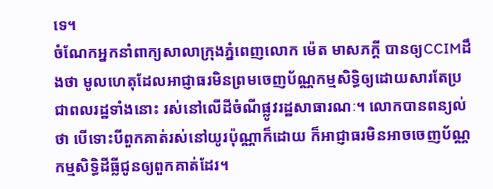ទេ។
ចំណែកអ្នកនាំពាក្យសាលាក្រុងភ្នំពេញលោក ម៉េត មាសភក្ដី បានឲ្យCCIMដឹងថា មូលហេតុដែលអាជ្ញាធរមិនព្រមចេញប័ណ្ណកម្មសិទ្ធិឲ្យដោយសារតែប្រជាពលរដ្ឋទាំងនោះ រស់នៅលើដីចំណីផ្លូវរដ្ឋសាធារណៈ។ លោកបានពន្យល់ថា បើទោះបីពួកគាត់រស់នៅយូរប៉ុណ្ណាក៏ដោយ ក៏អាជ្ញាធរមិនអាចចេញប័ណ្ណកម្មសិទ្ធិដីធ្លីជូនឲ្យពួកគាត់ដែរ។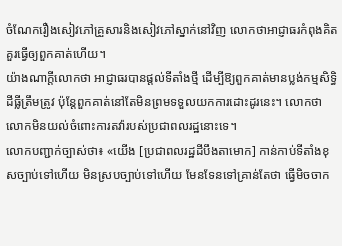ចំណែករឿងសៀវភៅគ្រួសារនិងសៀវភៅស្នាក់នៅវិញ លោកថាអាជ្ញាធរកំពុងគិតគួរធ្វើឲ្យពួកគាត់ហើយ។
យ៉ាងណាក្តីលោកថា អាជ្ញាធរបានផ្តល់ទីតាំងថ្មី ដើម្បីឱ្យពួកគាត់មានប្លង់កម្មសិទ្ធិដីធ្លីត្រឹមត្រូវ ប៉ុន្ដែពួកគាត់នៅតែមិនព្រមទទួលយកការដោះដូរនេះ។ លោកថា លោកមិនយល់ចំពោះការតវ៉ារបស់ប្រជាពលរដ្ឋនោះទេ។
លោកបញ្ជាក់ច្បាស់ថា៖ «យើង [ប្រជាពលរដ្ឋដីបឹងតាមោក] កាន់កាប់ទីតាំងខុសច្បាប់ទៅហើយ មិនស្របច្បាប់ទៅហើយ មែនទែនទៅគ្រាន់តែថា ធ្វើមិចចាក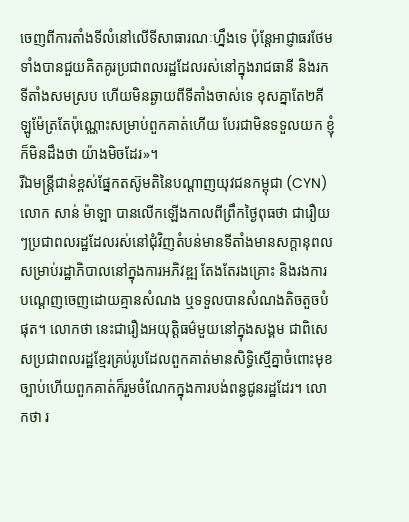ចេញពីការតាំងទីលំនៅលើទីសាធារណៈហ្នឹងទេ ប៉ុន្ដែអាជ្ញាធរថែមទាំងបានជួយគិតគូរប្រជាពលរដ្ឋដែលរស់នៅក្នុងរាជធានី និងរកទីតាំងសមស្រប ហើយមិនឆ្ងាយពីទីតាំងចាស់ទេ ខុសគ្នាតែ២គីឡូម៉ែត្រតែប៉ុណ្ណោះសម្រាប់ពួកគាត់ហើយ បែរជាមិនទទួលយក ខ្ញុំក៏មិនដឹងថា យ៉ាងមិចដែរ»។
រីឯមន្ដ្រីជាន់ខ្ពស់ផ្នែកតស៊ូមតិនៃបណ្ដាញយុវជនកម្ពុជា (CYN) លោក សាន់ ម៉ាឡា បានលើកឡើងកាលពីព្រឹកថ្ងៃពុធថា ជារឿយៗប្រជាពលរដ្ឋដែលរស់នៅជុំវិញតំបន់មានទីតាំងមានសក្ដានុពលសម្រាប់រដ្ឋាភិបាលនៅក្នុងការអភិវឌ្ឍ តែងតែរងគ្រោះ និងរងការបណ្ដេញចេញដោយគ្មានសំណង ឬទទួលបានសំណងតិចតួចបំផុត។ លោកថា នេះជារឿងអយុត្ដិធម៌មួយនៅក្នុងសង្គម ជាពិសេសប្រជាពលរដ្ឋខ្មែរគ្រប់រូបដែលពួកគាត់មានសិទ្ធិស្មើគ្នាចំពោះមុខច្បាប់ហើយពួកគាត់ក៏រួមចំណែកក្នុងការបង់ពន្ធជូនរដ្ឋដែរ។ លោកថា រ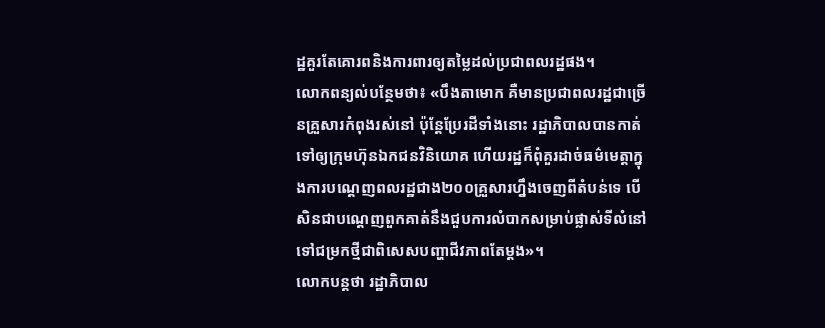ដ្ឋគួរតែគោរពនិងការពារឲ្យតម្លៃដល់ប្រជាពលរដ្ឋផង។
លោកពន្យល់បន្ថែមថា៖ «បឹងតាមោក គឺមានប្រជាពលរដ្ឋជាច្រើនគ្រួសារកំពុងរស់នៅ ប៉ុន្ដែប្រែរដីទាំងនោះ រដ្ឋាភិបាលបានកាត់ទៅឲ្យក្រុមហ៊ុនឯកជនវិនិយោគ ហើយរដ្ឋក៏ពុំគួរដាច់ធម៌មេត្តាក្នុងការបណ្ដេញពលរដ្ឋជាង២០០គ្រួសារហ្នឹងចេញពីតំបន់ទេ បើសិនជាបណ្ដេញពួកគាត់នឹងជួបការលំបាកសម្រាប់ផ្លាស់ទីលំនៅទៅជម្រកថ្មីជាពិសេសបញ្ហាជីវភាពតែម្ដង»។
លោកបន្តថា រដ្ឋាភិបាល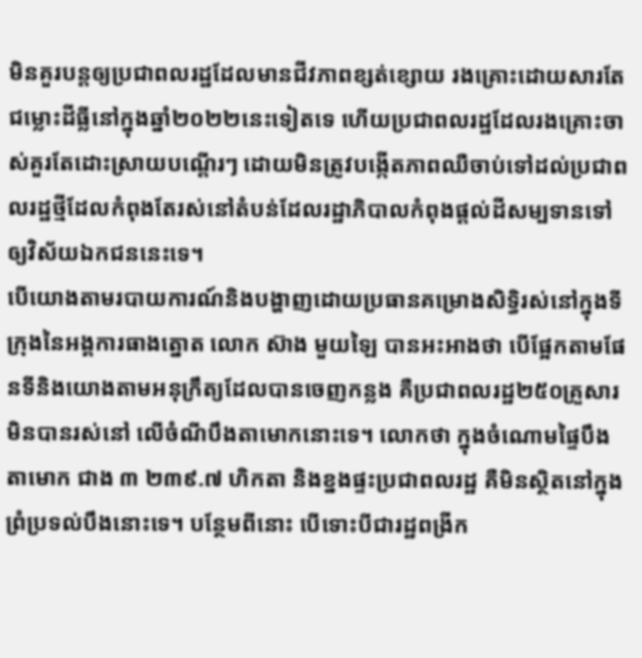មិនគួរបន្ដឲ្យប្រជាពលរដ្ឋដែលមានជីវភាពខ្សត់ខ្សោយ រងគ្រោះដោយសារតែជម្លោះដីធ្លីនៅក្នុងឆ្នាំ២០២២នេះទៀតទេ ហើយប្រជាពលរដ្ឋដែលរងគ្រោះចាស់គួរតែដោះស្រាយបណ្ដើរៗ ដោយមិនត្រូវបង្កើតភាពឈឺចាប់ទៅដល់ប្រជាពលរដ្ឋថ្មីដែលកំពុងតែរស់នៅតំបន់ដែលរដ្ឋាភិបាលកំពុងផ្ដល់ដីសម្បទានទៅឲ្យវិស័យឯកជននេះទេ។
បើយោងតាមរបាយការណ៍និងបង្ហាញដោយប្រធានគម្រោងសិទ្ធិរស់នៅក្នុងទីក្រុងនៃអង្គការធាងត្នោត លោក ស៊ាង មួយឡៃ បានអះអាងថា បើផ្អែកតាមផែនទីនិងយោងតាមអនុក្រឹត្យដែលបានចេញកន្លង គឺប្រជាពលរដ្ឋ២៥០គ្រួសារ មិនបានរស់នៅ លើចំណីបឹងតាមោកនោះទេ។ លោកថា ក្នុងចំណោមផ្ទៃបឹងតាមោក ជាង ៣ ២៣៩.៧ ហិកតា និងខ្នងផ្ទះប្រជាពលរដ្ឋ គឺមិនស្ថិតនៅក្នុងព្រំប្រទល់បឹងនោះទេ។ បន្ថែមពីនោះ បើទោះបីជារដ្ឋពង្រីក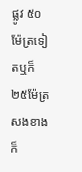ផ្លូវ ៥០ម៉ែត្រទៀតឬក៏២៥ម៉ែត្រសងខាង ក៏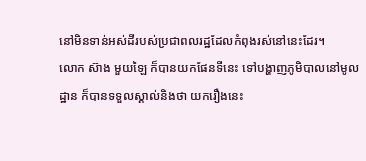នៅមិនទាន់អស់ដីរបស់ប្រជាពលរដ្ឋដែលកំពុងរស់នៅនេះដែរ។
លោក ស៊ាង មួយឡៃ ក៏បានយកផែនទីនេះ ទៅបង្ហាញភូមិបាលនៅមូលដ្ឋាន ក៏បានទទួលស្គាល់និងថា យករឿងនេះ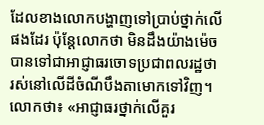ដែលខាងលោកបង្ហាញទៅប្រាប់ថ្នាក់លើផងដែរ ប៉ុន្ដែលោកថា មិនដឹងយ៉ាងម៉េច បានទៅជាអាជ្ញាធរចោទប្រជាពលរដ្ឋថា រស់នៅលើដីចំណីបឹងតាមោកទៅវិញ។
លោកថា៖ «អាជ្ញាធរថ្នាក់លើគួរ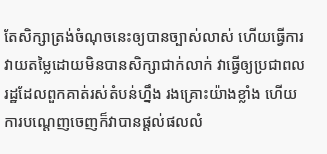តែសិក្សាត្រង់ចំណុចនេះឲ្យបានច្បាស់លាស់ ហើយធ្វើការវាយតម្លៃដោយមិនបានសិក្សាជាក់លាក់ វាធ្វើឲ្យប្រជាពលរដ្ឋដែលពួកគាត់រស់តំបន់ហ្នឹង រងគ្រោះយ៉ាងខ្លាំង ហើយការបណ្ដេញចេញក៏វាបានផ្ដល់ផលលំ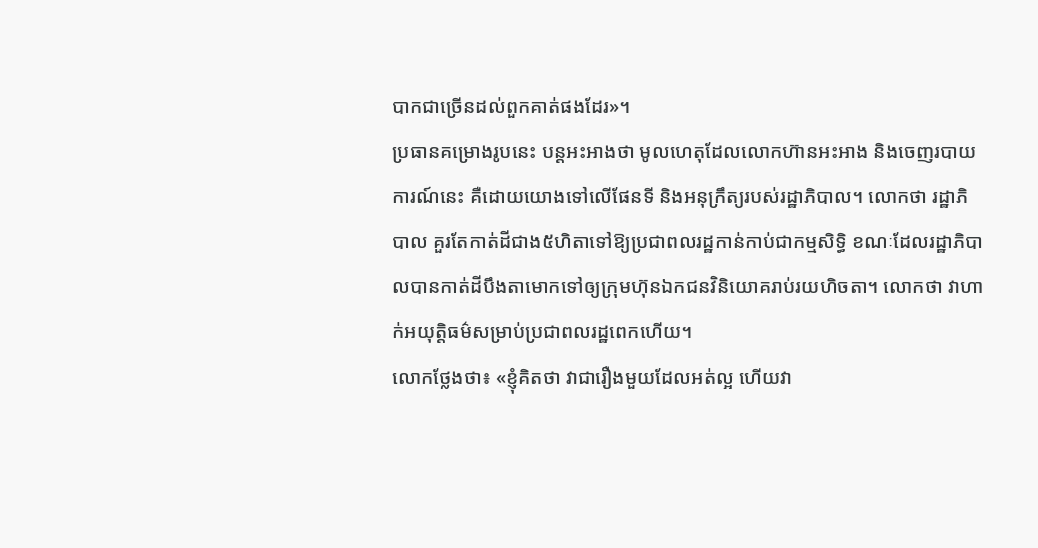បាកជាច្រើនដល់ពួកគាត់ផងដែរ»។
ប្រធានគម្រោងរូបនេះ បន្ដអះអាងថា មូលហេតុដែលលោកហ៊ានអះអាង និងចេញរបាយការណ៍នេះ គឺដោយយោងទៅលើផែនទី និងអនុក្រឹត្យរបស់រដ្ឋាភិបាល។ លោកថា រដ្ឋាភិបាល គួរតែកាត់ដីជាង៥ហិតាទៅឱ្យប្រជាពលរដ្ឋកាន់កាប់ជាកម្មសិទ្ធិ ខណៈដែលរដ្ឋាភិបាលបានកាត់ដីបឹងតាមោកទៅឲ្យក្រុមហ៊ុនឯកជនវិនិយោគរាប់រយហិចតា។ លោកថា វាហាក់អយុត្តិធម៌សម្រាប់ប្រជាពលរដ្ឋពេកហើយ។
លោកថ្លែងថា៖ «ខ្ញុំគិតថា វាជារឿងមួយដែលអត់ល្អ ហើយវា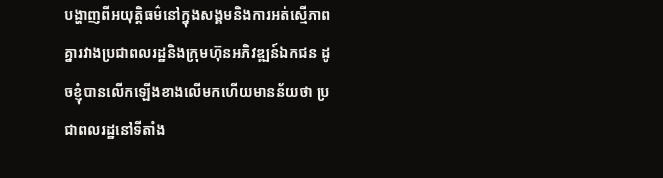បង្ហាញពីអយុត្តិធម៌នៅក្នុងសង្គមនិងការអត់ស្មើភាពគ្នារវាងប្រជាពលរដ្ឋនិងក្រុមហ៊ុនអភិវឌ្ឍន៍ឯកជន ដូចខ្ញុំបានលើកឡើងខាងលើមកហើយមានន័យថា ប្រជាពលរដ្ឋនៅទីតាំង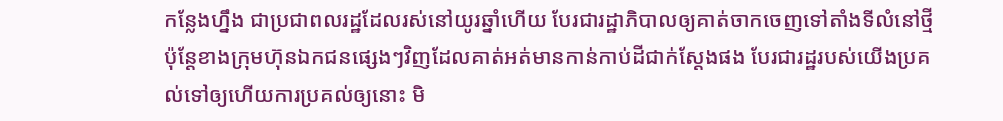កន្លែងហ្នឹង ជាប្រជាពលរដ្ឋដែលរស់នៅយូរឆ្នាំហើយ បែរជារដ្ឋាភិបាលឲ្យគាត់ចាកចេញទៅតាំងទីលំនៅថ្មី ប៉ុន្ដែខាងក្រុមហ៊ុនឯកជនផ្សេងៗវិញដែលគាត់អត់មានកាន់កាប់ដីជាក់ស្ដែងផង បែរជារដ្ឋរបស់យើងប្រគល់ទៅឲ្យហើយការប្រគល់ឲ្យនោះ មិ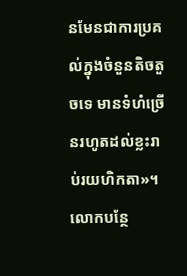នមែនជាការប្រគល់ក្នុងចំនួនតិចតួចទេ មានទំហំច្រើនរហូតដល់ខ្លះរាប់រយហិកតា»។
លោកបន្ថែ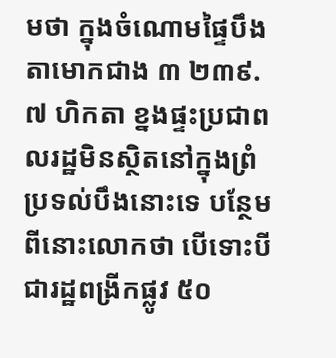មថា ក្នុងចំណោមផ្ទៃបឹងតាមោកជាង ៣ ២៣៩.៧ ហិកតា ខ្នងផ្ទះប្រជាពលរដ្ឋមិនស្ថិតនៅក្នុងព្រំប្រទល់បឹងនោះទេ បន្ថែមពីនោះលោកថា បើទោះបីជារដ្ឋពង្រីកផ្លូវ ៥០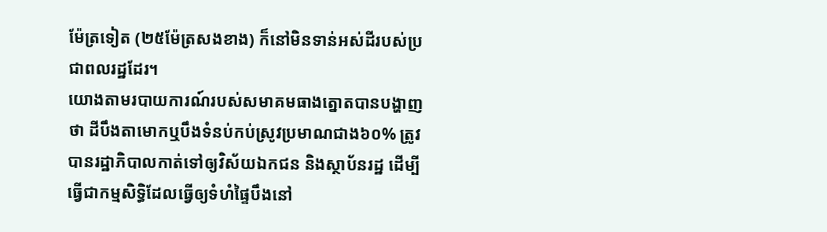ម៉ែត្រទៀត (២៥ម៉ែត្រសងខាង) ក៏នៅមិនទាន់អស់ដីរបស់ប្រជាពលរដ្ឋដែរ។
យោងតាមរបាយការណ៍របស់សមាគមធាងត្នោតបានបង្ហាញថា ដីបឹងតាមោកឬបឹងទំនប់កប់ស្រូវប្រមាណជាង៦០% ត្រូវបានរដ្ឋាភិបាលកាត់ទៅឲ្យវិស័យឯកជន និងស្ថាប័នរដ្ឋ ដើម្បីធ្វើជាកម្មសិទ្ធិដែលធ្វើឲ្យទំហំផ្ទៃបឹងនៅ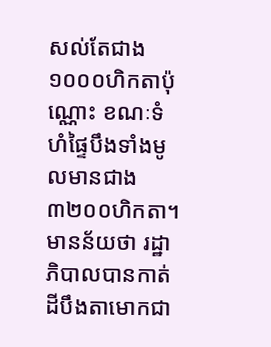សល់តែជាង១០០០ហិកតាប៉ុណ្ណោះ ខណៈទំហំផ្ទៃបឹងទាំងមូលមានជាង៣២០០ហិកតា។ មានន័យថា រដ្ឋាភិបាលបានកាត់ដីបឹងតាមោកជា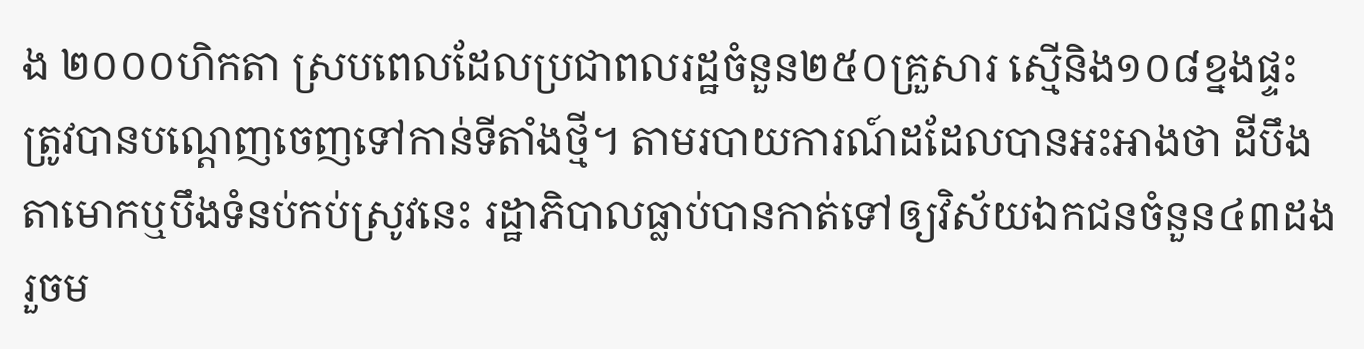ង ២០០០ហិកតា ស្របពេលដែលប្រជាពលរដ្ឋចំនួន២៥០គ្រួសារ ស្មើនិង១០៨ខ្នងផ្ទះ ត្រូវបានបណ្ដេញចេញទៅកាន់ទីតាំងថ្មី។ តាមរបាយការណ៍ដដែលបានអះអាងថា ដីបឹងតាមោកឬបឹងទំនប់កប់ស្រូវនេះ រដ្ឋាភិបាលធ្លាប់បានកាត់ទៅឲ្យវិស័យឯកជនចំនួន៤៣ដងរួចម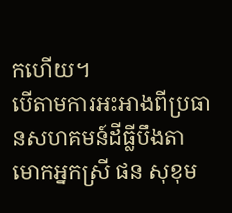កហើយ។
បើតាមការអះអាងពីប្រធានសហគមន៍ដីធ្លីបឹងតាមោកអ្នកស្រី ផន សុខុម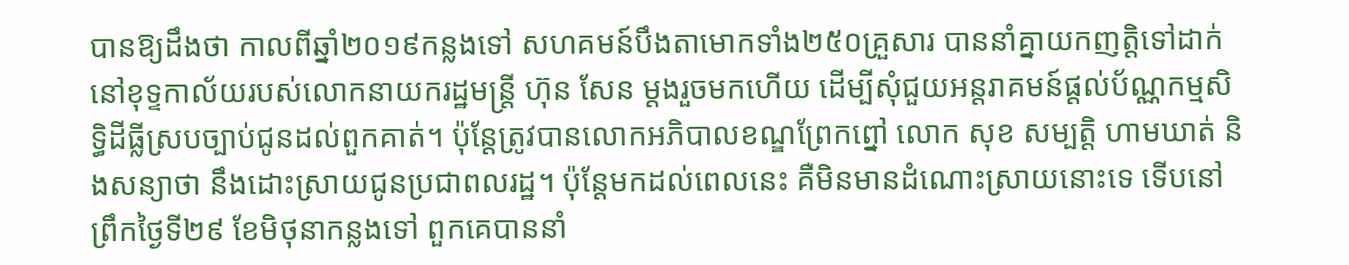បានឱ្យដឹងថា កាលពីឆ្នាំ២០១៩កន្លងទៅ សហគមន៍បឹងតាមោកទាំង២៥០គ្រួសារ បាននាំគ្នាយកញត្តិទៅដាក់នៅខុទ្ទកាល័យរបស់លោកនាយករដ្ឋមន្ត្រី ហ៊ុន សែន ម្ដងរួចមកហើយ ដើម្បីសុំជួយអន្តរាគមន៍ផ្តល់ប័ណ្ណកម្មសិទ្ធិដីធ្លីស្របច្បាប់ជូនដល់ពួកគាត់។ ប៉ុន្ដែត្រូវបានលោកអភិបាលខណ្ឌព្រែកព្នៅ លោក សុខ សម្បត្តិ ហាមឃាត់ និងសន្យាថា នឹងដោះស្រាយជូនប្រជាពលរដ្ឋ។ ប៉ុន្ដែមកដល់ពេលនេះ គឺមិនមានដំណោះស្រាយនោះទេ ទើបនៅព្រឹកថ្ងៃទី២៩ ខែមិថុនាកន្លងទៅ ពួកគេបាននាំ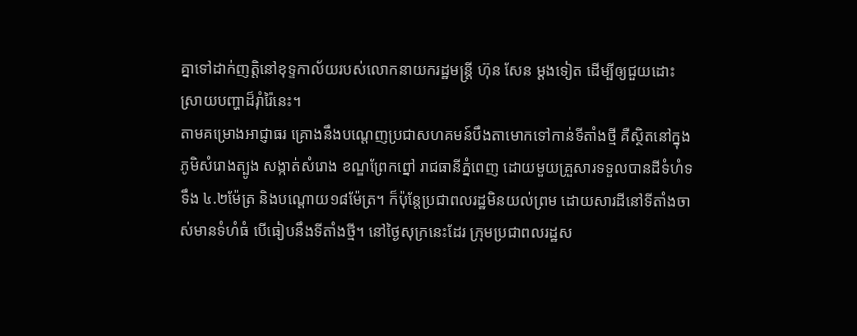គ្នាទៅដាក់ញត្តិនៅខុទ្ទកាល័យរបស់លោកនាយករដ្ឋមន្ដ្រី ហ៊ុន សែន ម្ដងទៀត ដើម្បីឲ្យជួយដោះស្រាយបញ្ហាដ៏រ៉ាំរ៉ៃនេះ។
តាមគម្រោងអាជ្ញាធរ គ្រោងនឹងបណ្តេញប្រជាសហគមន៍បឹងតាមោកទៅកាន់ទីតាំងថ្មី គឺស្ថិតនៅក្នុងភូមិសំរោងត្បូង សង្កាត់សំរោង ខណ្ឌព្រែកព្នៅ រាជធានីភ្នំពេញ ដោយមួយគ្រួសារទទួលបានដីទំហំទទឹង ៤.២ម៉ែត្រ និងបណ្ដោយ១៨ម៉ែត្រ។ ក៏ប៉ុន្តែប្រជាពលរដ្ឋមិនយល់ព្រម ដោយសារដីនៅទីតាំងចាស់មានទំហំធំ បើធៀបនឹងទីតាំងថ្មី។ នៅថ្ងៃសុក្រនេះដែរ ក្រុមប្រជាពលរដ្ឋស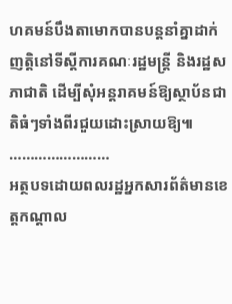ហគមន៍បឹងតាមោកបានបន្តនាំគ្នាដាក់ញត្តិនៅទីស្តីការគណៈរដ្ឋមន្ត្រី និងរដ្ឋសភាជាតិ ដើម្បីសុំអន្តរាគមន៍ឱ្យស្ថាប័នជាតិធំៗទាំងពីរជួយដោះស្រាយឱ្យ៕
……………………
អត្ថបទដោយពលរដ្ឋអ្នកសារព័ត៌មានខេត្តកណ្តាល